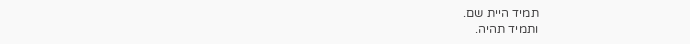תמיד היית שם.
ותמיד תהיה.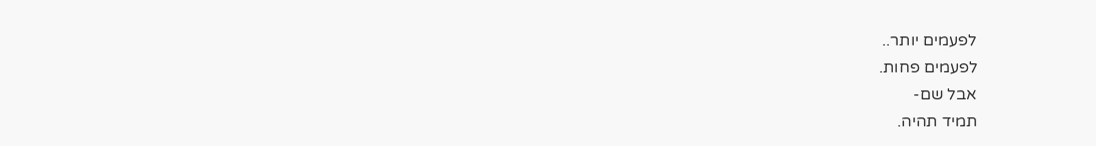לפעמים יותר..
לפעמים פחות.
אבל שם-
תמיד תהיה.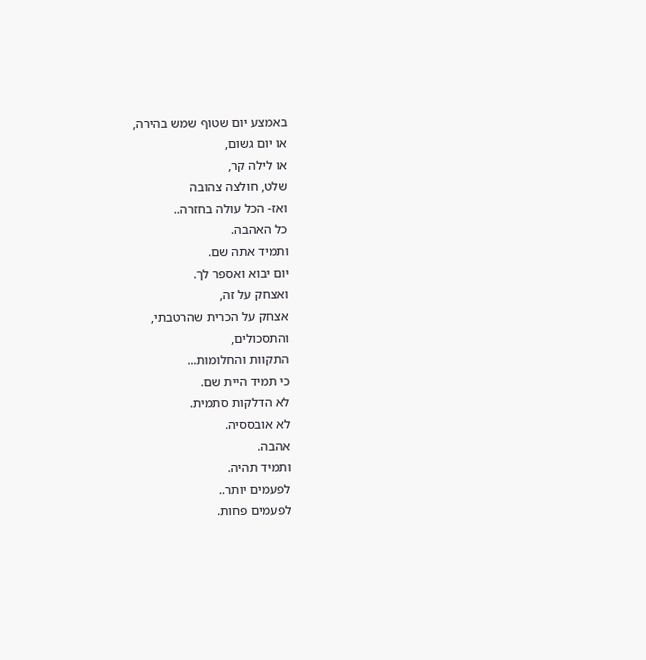באמצע יום שטוף שמש בהירה,
או יום גשום,
או לילה קר,
שלט, חולצה צהובה
ואז- הכל עולה בחזרה..
כל האהבה.
ותמיד אתה שם.
יום יבוא ואספר לך.
ואצחק על זה,
אצחק על הכרית שהרטבתי,
והתסכולים,
התקוות והחלומות...
כי תמיד היית שם.
לא הדלקות סתמית.
לא אובססיה.
אהבה.
ותמיד תהיה.
לפעמים יותר..
לפעמים פחות.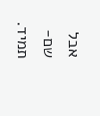אבל שם-
תמיד.